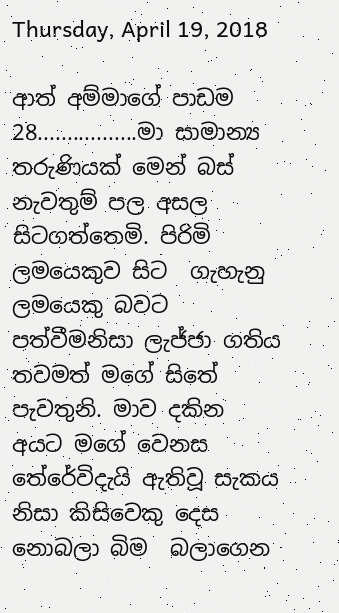Thursday, April 19, 2018

ආත් අම්මාගේ පාඩම 28.................මා සාමාන්‍ය තරුණියක් මෙන් බස් නැවතුම් පල අසල සිටගත්තෙමි. පිරිමි ලමයෙකුව සිට  ගැහැනු ලමයෙකු බවට පත්වීමනිසා ලැජ්ජා ගතිය තවමත් මගේ සිතේ පැවතුනි. මාව දකින අයට මගේ වෙනස තේරේවිදැයි ඇතිවූ සැකය නිසා කිසිවෙකු දෙස නොබලා බිම  බලාගෙන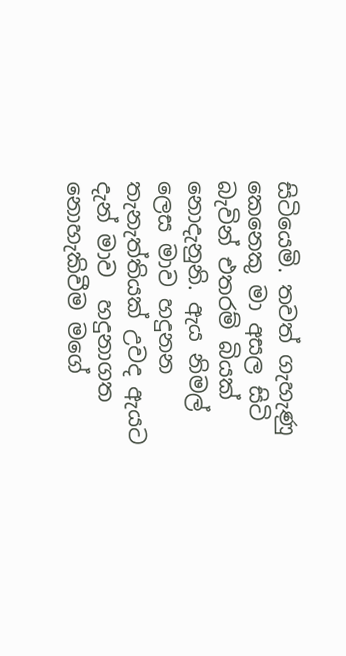සිටියෙමි. තවත් ගැහැණු කෙනෙකු මා අසල සිටි බැවින් එතරම් බියක් නොදැනුනි. ඇය නිමල් ලෙස මාව හදුනන තැනැත්තියක් උවද ඇයට දැන් මාව  හදුනාගත නොහැකිවීම මගේ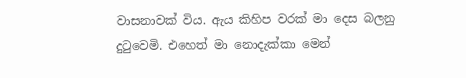වාසනාවක් විය. ඇය කිහිප වරක් මා දෙස බලනු දුටුවෙමි. එහෙත් මා නොදැක්කා මෙන්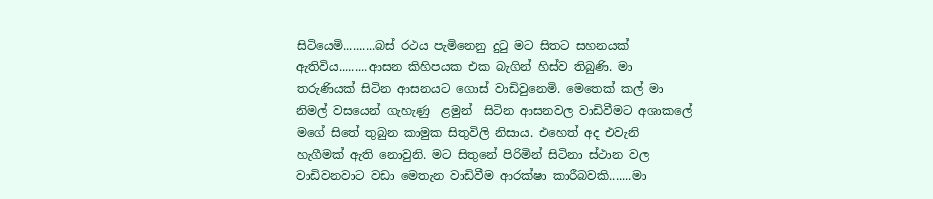සිටියෙමි..........බස් රථය පැමිනෙනු දුටු මට සිතට සහනයක් ඇතිවිය.........ආසන කිහිපයක එක බැගින් හිස්ව තිබුණි. මා තරුණියක් සිටින ආසනයට ගොස් වාඩිවුනෙමි. මෙතෙක් කල් මා නිමල් වසයෙන් ගැහැණු  ළමුන්  සිටින ආසනවල වාඩිවීමට අශාකලේ මගේ සිතේ තුබුන කාමුක සිතුවිලි නිසාය. එහෙත් අද එවැනි හැගීමක් ඇති නොවුනි. මට සිතුනේ පිරිමින් සිටිනා ස්ථාන වල වාඩිවනවාට වඩා මෙතැන වාඩිවීම ආරක්ෂා කාරීබවකි.......මා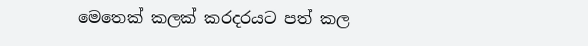මෙතෙක් කලක් කරදරයට පත් කල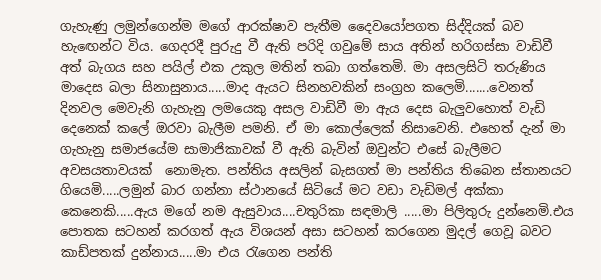ගැහැණු ලමුන්ගෙන්ම මගේ ආරක්ෂාව පැතීම දෛවයෝපගත සිද්දියක් බව හැඟෙන්ට විය. ගෙදරදී පුරුදු වී ඇති පරිදි ගවුමේ සාය අතින් හරිගස්සා වාඩිවී අත් බැගය සහ පයිල් එක උකුල මතින් තබා ගත්තෙමි. මා අසලසිටි තරුණිය  මාදෙස බලා සිනාසුනාය.....මාද ඇයට සිනහවකින් සංග්‍රහ කලෙමි.......වෙනත් දිනවල මෙවැනි ගැහැනු ලමයෙකු අසල වාඩිවී මා ඇය දෙස බැලුවහොත් වැඩි දෙනෙක් කලේ ඔරවා බැලීම පමනි. ඒ මා කොල්ලෙක් නිසාවෙනි. එහෙත් දැන් මා ගැහැනු සමාජයේම සාමාජිකාවක් වී ඇති බැවින් ඔවුන්ට එසේ බැලීමට අවසයතාවයක්  නොමැත. පන්තිය අසලින් බැසගත් මා පන්තිය තිබෙන ස්තානයට ගියෙමි.....ලමුන් බාර ගන්නා ස්ථානයේ සිටියේ මට වඩා වැඩිමල් අක්කා කෙනෙකි.....ඇය මගේ නම ඇසුවාය....චතුරිකා සඳමාලි .....මා පිලිතුරු දුන්නෙමි.එය පොතක සටහන් කරගත් ඇය විශයන් අසා සටහන් කරගෙන මුදල් ගෙවූ බවට කාඩ්පතක් දුන්නාය.....මා එය රැගෙන පන්ති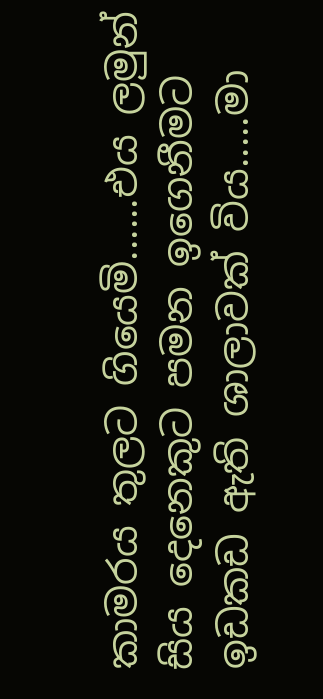කාමරය තුලට ගියෙමි......එය ලමුන් සිය දෙනෙකුට පමන ඉගෙනීමට ඉඩකඩ ඇති ශාලාවක් විය.....මා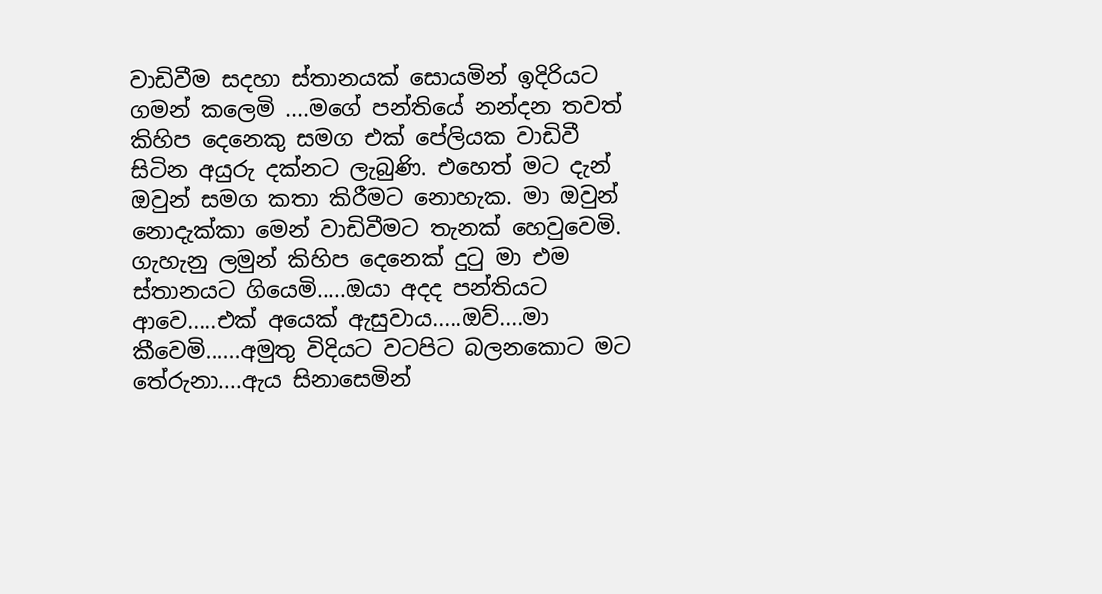වාඩිවීම සදහා ස්තානයක් සොයමින් ඉදිරියට ගමන් කලෙමි ....මගේ පන්තියේ නන්දන තවත් කිහිප දෙනෙකු සමග එක් පේලියක වාඩිවී සිටින අයුරු දක්නට ලැබුණි. එහෙත් මට දැන් ඔවුන් සමග කතා කිරීමට නොහැක. මා ඔවුන් නොදැක්කා මෙන් වාඩිවීමට තැනක් හෙවුවෙමි. ගැහැනු ලමුන් කිහිප දෙනෙක් දුටු මා එම ස්තානයට ගියෙමි.....ඔයා අදද පන්තියට ආවෙ.....එක් අයෙක් ඇසුවාය.....ඔව්....මා කීවෙමි......අමුතු විදියට වටපිට බලනකොට මට තේරුනා....ඇය සිනාසෙමින්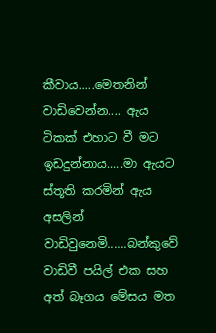කීවාය.....මෙතනින් වාඩිවෙන්න.... ඇය ටිකක් එහාට වී මට ඉඩදුන්නාය.....මා ඇයට ස්තූති කරමින් ඇය අසලින් වාඩිවුනෙමි......බන්කුවේ වාඩිවී පයිල් එක සහ අත් බෑගය මේසය මත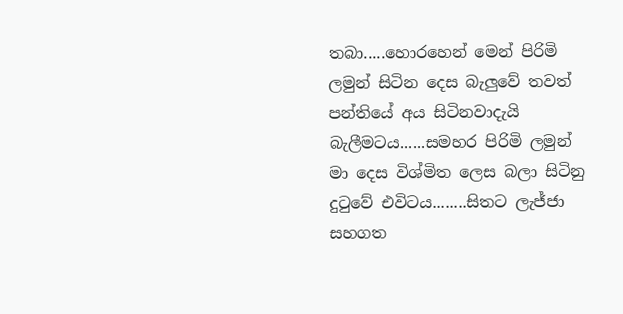තබා.....හොරහෙන් මෙන් පිරිමි ලමුන් සිටින දෙස බැලුවේ තවත් පන්තියේ අය සිටිනවාදැයි බැලීමටය......සමහර පිරිමි ලමුන් මා දෙස විශ්මිත ලෙස බලා සිටිනු දුටුවේ එවිටය........සිතට ලැජ්ජා සහගත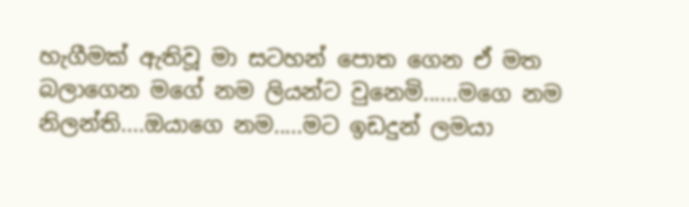හැගීමක් ඇතිවූ මා සටහන් පොත ගෙන ඒ මත බලාගෙන මගේ නම ලියන්ට වුනෙමි......මගෙ නම නිලන්ති....ඔයාගෙ නම.....මට ඉඩදුන් ලමයා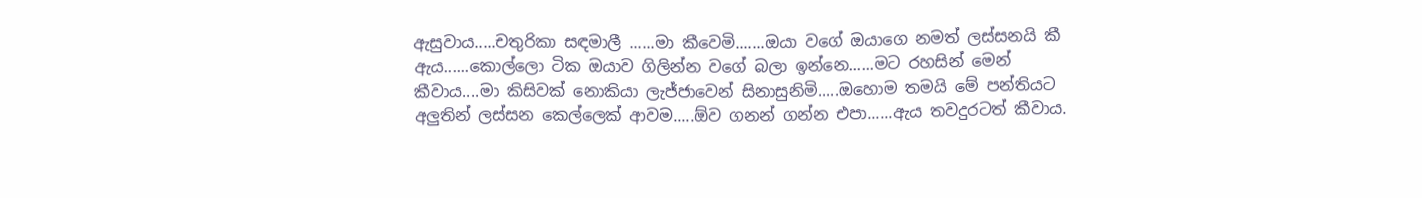ඇසුවාය.....චතුරිකා සඳමාලී ......මා කීවෙමි.......ඔයා වගේ ඔයාගෙ නමත් ලස්සනයි කී ඇය......කොල්ලො ටික ඔයාව ගිලින්න වගේ බලා ඉන්නෙ......මට රහසින් මෙන් කීවාය....මා කිසිවක් නොකියා ලැජ්ජාවෙන් සිනාසුනිමි.....ඔහොම තමයි මේ පන්තියට අලුතින් ලස්සන කෙල්ලෙක් ආවම.....ඕව ගනන් ගන්න එපා......ඇය තවදුරටත් කීවාය.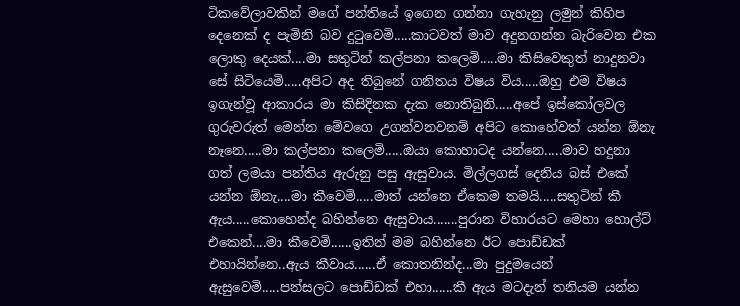ටිකවේලාවකින් මගේ පන්තියේ ඉගෙන ගන්නා ගැහැනු ලමුන් කිහිප දෙනෙක් ද පැමිනි බව දුටුවෙමි.....කාටවත් මාව අදුනගන්න බැරිවෙන එක ලොකු දෙයක්....මා සතුටින් කල්පනා කලෙමි.....මා කිසිවෙකුත් නාදුනවා සේ සිටියෙමි.....අපිට අද තිබුනේ ගනිතය විෂය විය.....ඔහු එම විෂය  ඉගැන්වූ ආකාරය මා කිසිදිනක දැක නොතිබුනි.....අපේ ඉස්කෝලවල ගුරුවරුත් මෙන්න මේවගෙ උගන්වනවනම් අපිට කොහේවත් යන්න ඕනැ නෑනෙ.....මා කල්පනා කලෙමි.....ඔයා කොහාටද යන්නෙ.....මාව හදුනා ගත් ලමයා පන්තිය ඇරුනු පසු ඇසුවාය. මිල්ලගස් දෙනිය බස් එකේ යන්න ඕනැ....මා කීවෙමි.....මාත් යන්නෙ ඒකෙම තමයි.....සතුටින් කී ඇය.....කොහෙන්ද බහින්නෙ ඇසුවාය.......පුරාන විහාරයට මෙහා හොල්ට් එකෙන්....මා කීවෙමි......ඉතින් මම බහින්නෙ ඊට පොඩ්ඩක් එහායින්නෙ..ඇය කීවාය......ඒ කොතනින්ද...මා පුදුමයෙන් ඇසුවෙමි.....පන්සලට පොඩ්ඩක් එහා......කී ඇය මටදැන් තනියම යන්න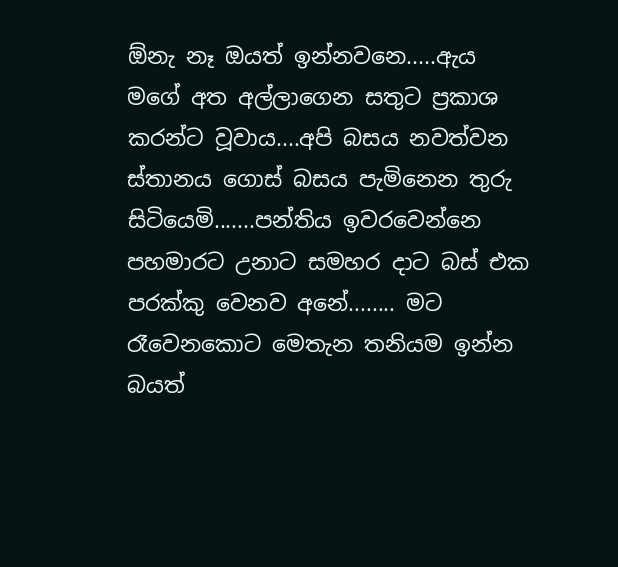ඕනැ නෑ ඔයත් ඉන්නවනෙ.....ඇය මගේ අත අල්ලාගෙන සතුට ප්‍රකාශ කරන්ට වූවාය....අපි බසය නවත්වන ස්තානය ගොස් බසය පැමිනෙන තුරු සිටියෙමි.......පන්තිය ඉවරවෙන්නෙ පහමාරට උනාට සමහර දාට බස් එක පරක්කු වෙනව අනේ........ මට රෑවෙනකොට මෙතැන තනියම ඉන්න බයත්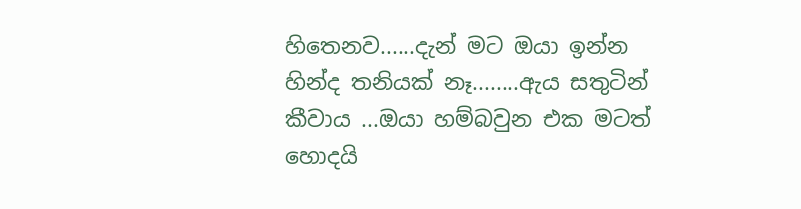හිතෙනව......දැන් මට ඔයා ඉන්න හින්ද තනියක් නෑ........ඇය සතුටින් කීවාය ...ඔයා හම්බවුන එක මටත් හොදයි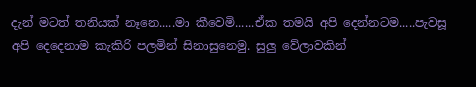දැන් මටත් තනියක් නෑනෙ.....මා කීවෙමි......ඒක තමයි අපි දෙන්නටම.....පැවසූ අපි දෙදෙනාම කැකිරි පලමින් සිනාසුනෙමු. සුලු වේලාවකින්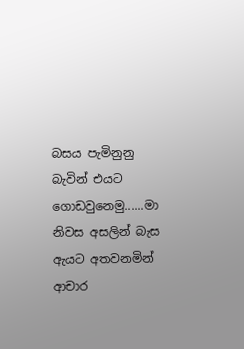බසය පැමිනුනු බැවින් එයට ගොඩවුනෙමු......මා නිවස අසලින් බැස ඇයට අතවනමින් ආචාර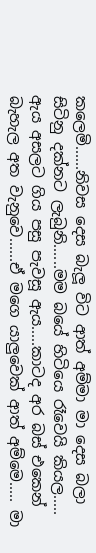කලෙමි......නිවස දෙස බැලූ විට ආත් අම්මා මා දෙස බලා සිටිනු දක්නට ලැබුනි......මම බයේ හිටියෙ රෑවෙයි කියල..... ඇය අසලට ගිය පසු පැවසූ ඇය.....කාටද අර බස් එකෙන් බැහැල අත වැනුවෙ......ඒ මගෙ යාලුවෙක් ආත් අම්මෙ..... මා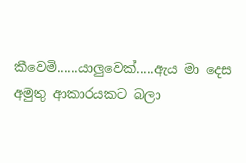කීවෙමි......යාලුවෙක්.....ඇය මා දෙස අමුතු ආකාරයකට බලා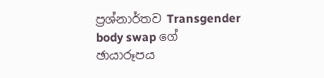ප්‍රශ්නාර්තව Transgender body swap ගේ ඡායාරූපය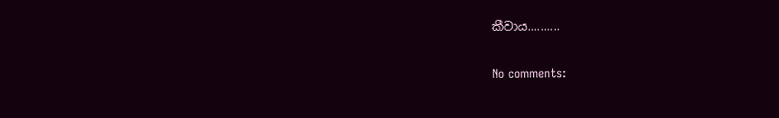කීවාය..........

No comments: